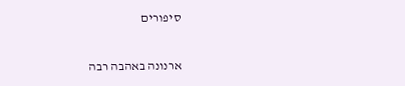סיפורים

ארנונה באהבה רבה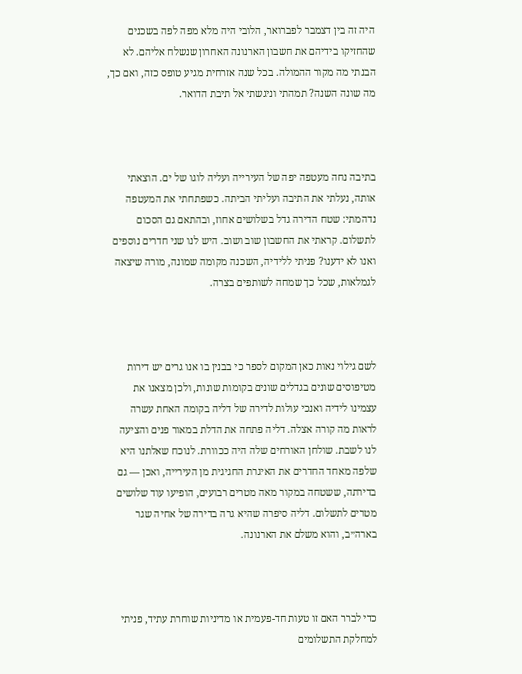היה זה בין דצמבר לפברואר, הלובי היה מלא מפה לפה בשכנים שהחזיקו בידיהם את חשבון הארנונה האחרון שנשלח אליהם. לא הבנתי מה מקור ההמולה. בכל שנה אזרחית מגיע טופס כזה, ואם כך, מה שונה השנה? תמהתי וניגשתי אל תיבת הדואר.



בתיבה נחה מעטפה יפה של העירייה ועליה לוגו של ים. הוצאתי אותה, נעלתי את התיבה ועליתי הביתה. כשפתחתי את המעטפה נדהמתי: שטח הדירה גדל בשלושים אחוז, ובהתאם גם הסכום לתשלום. קראתי את החשבון שוב ושוב. היש לנו שני חדרים נוספים ואנו לא ידענו? פניתי ללידיה, השכנה מקומה שמונה, מורה שיצאה לגמלאות, שכל כך שמחה לשותפים בצרה.



לשם גילוי נאות כאן המקום לספר כי בבנין בו אנו גרים יש דירות מטיפוסים שונים בגדלים שונים בקומות שונות, ולכן מצאנו את עצמינו לידיה ואנכי עולות לדירה של דליה בקומה האחת עשרה לראות מה קורה אצלה. דליה פתחה את הדלת במאור פנים והציעה לנו לשבת. שולחן האורחים שלה היה ככוורת. לנוכח שאלתנו היא שלפה מאחד החדרים את האיגרת החגיגית מן העירייה, ואכן — גם בדירתה, ששטחה במקור מאה מטרים רבועים, הופיעו עוד שלושים מטרים לתשלום. דליה סיפרה שהיא גרה בדירה של אחיה שגר בארה״ב, והוא משלם את הארנונה.



כדי לברר האם זו טעות חד-פעמית או מדיניות שוחרת עתיד, פניתי למחלקת התשלומים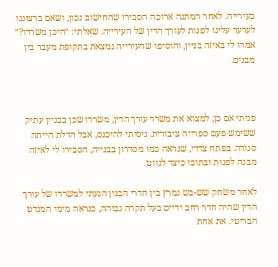בעירייה. לאחר המתנה ארוכה הסבירו שהחישוב נכון, ושאם ברצוננו לערער עלינו לפנות לעורך הדין של העירייה. שאלתי: ״היכן משרדו?״ אמרו לי באיזה בניין, והוסיפו שהעירייה נמצאת בתקופת מעבר בין מבנים.



פניתי אם כן, למצוא את משרד עורך הדין, משרדו שכן בבניין עתיק ששימש פעם ספרייה ציבורית. ניסיתי להיכנס, אבל הדלת הייתה סגורה. בפתח צדדי, שנראה כמו מסדרון בבנייה, הסבירו לי לאיזה מבנה לפנות ובתוכו כיצד לנווט.

לאחר משחק שש-בש נמרץ בין חדרי הבנין הגעתי למשרדו של עורך הדין שהיה חדר רחב ידיים בעל תקרה גבוהה, כנראה מימי המנדט הבריטי. את אחת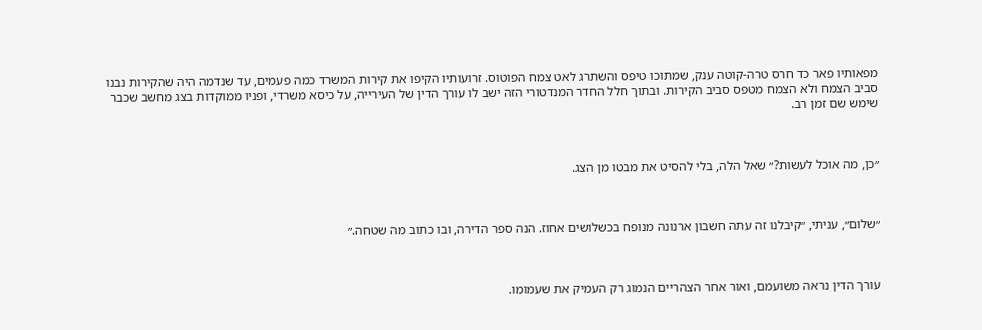מפאותיו פאר כד חרס טרה-קוטה ענק, שמתוכו טיפס והשתרג לאט צמח הפוטוס. זרועותיו הקיפו את קירות המשרד כמה פעמים, עד שנדמה היה שהקירות נבנו סביב הצמח ולא הצמח מטפס סביב הקירות. ובתוך חלל החדר המנדטורי הזה ישב לו עורך הדין של העירייה, על כיסא משרדי, ופניו ממוקדות בצג מחשב שכבר שימש שם זמן רב.



״כן, מה אוכל לעשות?״ שאל הלה, בלי להסיט את מבטו מן הצג.



״שלום״, עניתי, ״קיבלנו זה עתה חשבון ארנונה מנופח בכשלושים אחוז. הנה ספר הדירה, ובו כתוב מה שטחה.״



עורך הדין נראה משועמם, ואור אחר הצהריים הנמוג רק העמיק את שעמומו.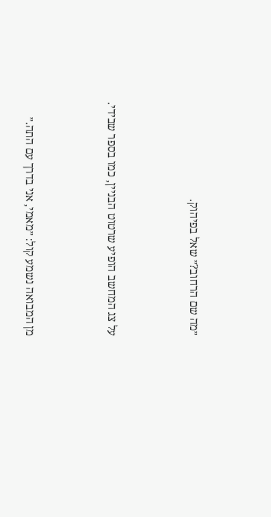״מה שם הרחוב?״ שאל בפיהוק.



על צג המחשב הופיע שרטוט הבניין, כמו בספר שבידי.



מן המבואה נשמע קול: ״מאמי, אני בדרך עם התה.״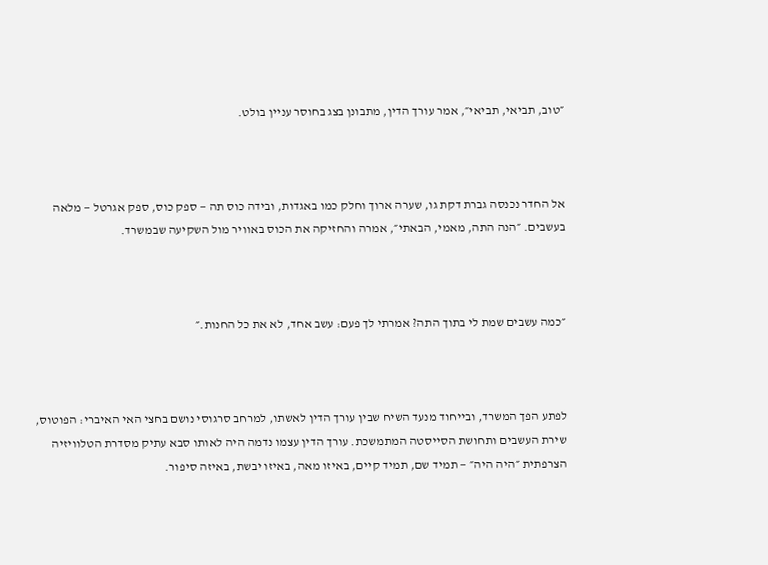״טוב, תביאי, תביאי״, אמר עורך הדין, מתבונן בצג בחוסר עניין בולט.



אל החדר נכנסה גברת דקת גו, שערה ארוך וחלק כמו באגדות, ובידה כוס תה — ספק כוס, ספק אגרטל — מלאה בעשבים. ״הנה התה, מאמי, הבאתי״, אמרה והחזיקה את הכוס באוויר מול השקיעה שבמשרד.



״כמה עשבים שמת לי בתוך התה? אמרתי לך פעם: עשב אחד, לא את כל החנות.״



לפתע הפך המשרד, ובייחוד מנעד השיח שבין עורך הדין לאשתו, למרחב סרגוסי נושם בחצי האי האיברי: הפוטוס, שירת העשבים ותחושת הסייסטה המתמשכת. עורך הדין עצמו נדמה היה לאותו סבא עתיק מסדרת הטלוויזיה הצרפתית ״היה היה״ — תמיד שם, תמיד קיים, באיזו מאה, באיזו יבשת, באיזה סיפור.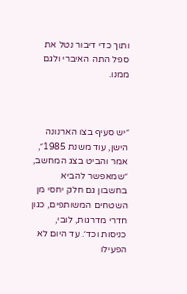ותוך כדי דיבור נטל את ספל התה האיברי ולגם ממנו.



״יש סעיף בצו הארנונה הישן, עוד משנת 1985״, אמר והביט בצג המחשב, ״שמאפשר להביא בחשבון גם חלק יחסי מן השטחים המשותפים, כגון חדרי מדרגות, לובי, כניסות וכד׳. עד היום לא הפעילו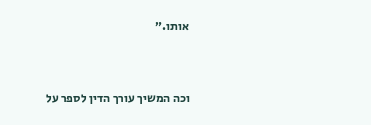אותו.״



וכה המשיך עורך הדין לספר על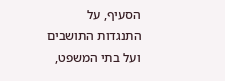הסעיף, על התנגדות התושבים ועל בתי המשפט,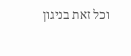וכל זאת בניגון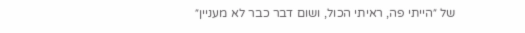של ״הייתי פה, ראיתי הכול, ושום דבר כבר לא מעניין״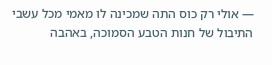— אולי רק כוס התה שמכינה לו מאמי מכל עשבי התיבול של חנות הטבע הסמוכה, באהבה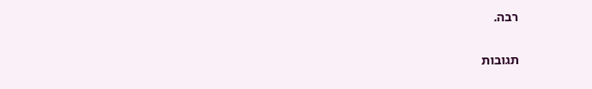רבה.

תגובות